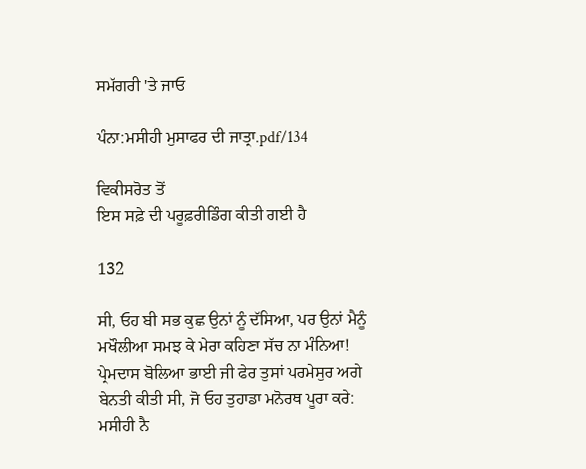ਸਮੱਗਰੀ 'ਤੇ ਜਾਓ

ਪੰਨਾ:ਮਸੀਹੀ ਮੁਸਾਫਰ ਦੀ ਜਾਤ੍ਰਾ.pdf/134

ਵਿਕੀਸਰੋਤ ਤੋਂ
ਇਸ ਸਫ਼ੇ ਦੀ ਪਰੂਫ਼ਰੀਡਿੰਗ ਕੀਤੀ ਗਈ ਹੈ

132

ਸੀ, ਓਹ ਬੀ ਸਭ ਕੁਛ ਉਨਾਂ ਨੂੰ ਦੱਸਿਆ, ਪਰ ਉਨਾਂ ਮੈਨੂੰ ਮਖੌਲੀਆ ਸਮਝ ਕੇ ਮੇਰਾ ਕਹਿਣਾ ਸੱਚ ਨਾ ਮੰਨਿਆ! ਪ੍ਰੇਮਦਾਸ ਬੋਲਿਆ ਭਾਈ ਜੀ ਫੇਰ ਤੁਸਾਂ ਪਰਮੇਸੁਰ ਅਗੇ ਬੇਨਤੀ ਕੀਤੀ ਸੀ, ਜੋ ਓਹ ਤੁਹਾਡਾ ਮਨੋਰਥ ਪੂਰਾ ਕਰੇ: ਮਸੀਹੀ ਨੈ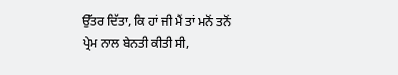ਉੱਤਰ ਦਿੱਤਾ, ਕਿ ਹਾਂ ਜੀ ਮੈਂ ਤਾਂ ਮਨੋਂ ਤਨੋਂ ਪ੍ਰੇਮ ਨਾਲ ਬੇਨਤੀ ਕੀਤੀ ਸੀ,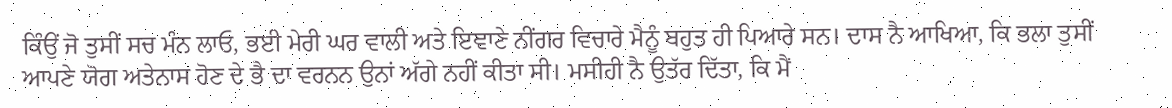ਕਿੰਉਂ ਜੋ ਤੁਸੀਂ ਸਚ ਮੰਨ ਲਾਓ, ਭਈ ਮੇਰੀ ਘਰ ਵਾਲੀ ਅਤੇ ਇਞਾਣੇ ਨੀਂਗਰ ਵਿਚਾਰੇ ਮੈਨੂੰ ਬਹੁਤ ਹੀ ਪਿਆਰੇ ਸਨ। ਦਾਸ ਨੈ ਆਖਿਆ, ਕਿ ਭਲਾ ਤੁਸੀਂ ਆਪਣੇ ਯੋਗ ਅਤੇਨਾਸ ਹੋਣ ਦੇ ਭੈ ਦਾ ਵਰਨਨ ਉਨਾਂ ਅੱਗੇ ਨਹੀਂ ਕੀਤਾ ਸੀ। ਮਸੀਹੀ ਨੈ ਉਤੱਰ ਦਿੱਤਾ, ਕਿ ਮੈਂ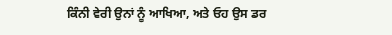ਕਿੰਨੀ ਵੇਰੀ ਉਨਾਂ ਨੂੰ ਆਖਿਆ, ਅਤੇ ਓਹ ਉਸ ਡਰ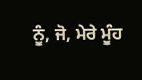ਨੂੰ, ਜੋ, ਮੇਰੇ ਮੂੰਹ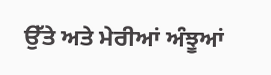ਉੱਤੇ ਅਤੇ ਮੇਰੀਆਂ ਅੰਝੂਆਂ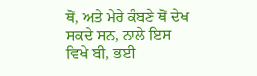ਥੋਂ, ਅਤੇ ਮੇਰੇ ਕੰਬਣੇ ਥੋਂ ਦੇਖ ਸਕਦੇ ਸਨ, ਨਾਲੇ ਇਸ ਵਿਖੇ ਬੀ, ਭਈ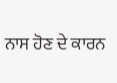ਨਾਸ ਹੋਣ ਦੇ ਕਾਰਨ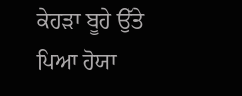ਕੇਹੜਾ ਬੂਹੇ ਉੱਤੇ ਪਿਆ ਹੋਯਾ